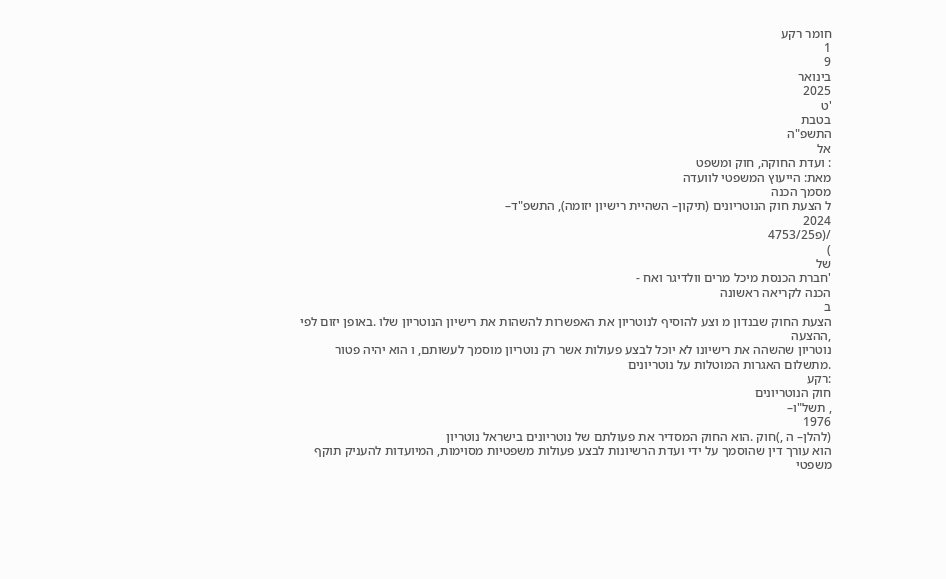חומר רקע
1
9
בינואר
2025
'ט
בטבת
התשפ"ה
אל
: ועדת החוקה, חוק ומשפט
מאת: הייעוץ המשפטי לוועדה
מסמך הכנה
ל הצעת חוק הנוטריונים (תיקון– השהיית רישיון יזומה), התשפ"ד–
2024
/(פ4753/25
)
של
'חברת הכנסת מיכל מרים וולדיגר ואח -
הכנה לקריאה ראשונה
ב
הצעת החוק שבנדון מ וצע להוסיף לנוטריון את האפשרות להשהות את רישיון הנוטריון שלו .באופן יזום לפי
,ההצעה
נוטריון שהשהה את רישיונו לא יוכל לבצע פעולות אשר רק נוטריון מוסמך לעשותם, ו הוא יהיה פטור
.מתשלום האגרות המוטלות על נוטריונים
:רקע
חוק הנוטריונים
, תשל"ו–
1976
(להלן– ה ,)חוק .הוא החוק המסדיר את פעולתם של נוטריונים בישראל נוטריון
הוא עורך דין שהוסמך על ידי ועדת הרשיונות לבצע פעולות משפטיות מסוימות, המיועדות להעניק תוקף משפטי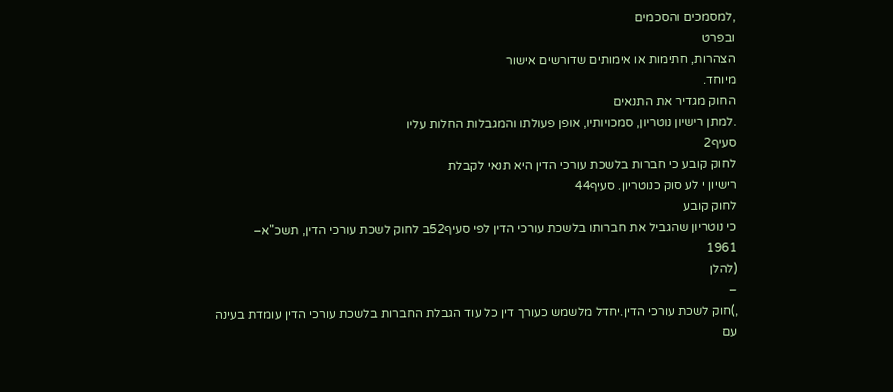,למסמכים והסכמים
ובפרט
הצהרות, חתימות או אימותים שדורשים אישור
מיוחד.
החוק מגדיר את התנאים
.למתן רישיון נוטריון, סמכויותיו, אופן פעולתו והמגבלות החלות עליו
סעיף2
לחוק קובע כי חברות בלשכת עורכי הדין היא תנאי לקבלת
רישיון י לע סוק כנוטריון. סעיף44
לחוק קובע
כי נוטריון שהגביל את חברותו בלשכת עורכי הדין לפי סעיף52ב לחוק לשכת עורכי הדין, תשכ"א–
1961
(להלן
–
,)חוק לשכת עורכי הדין.יחדל מלשמש כעורך דין כל עוד הגבלת החברות בלשכת עורכי הדין עומדת בעינה
עם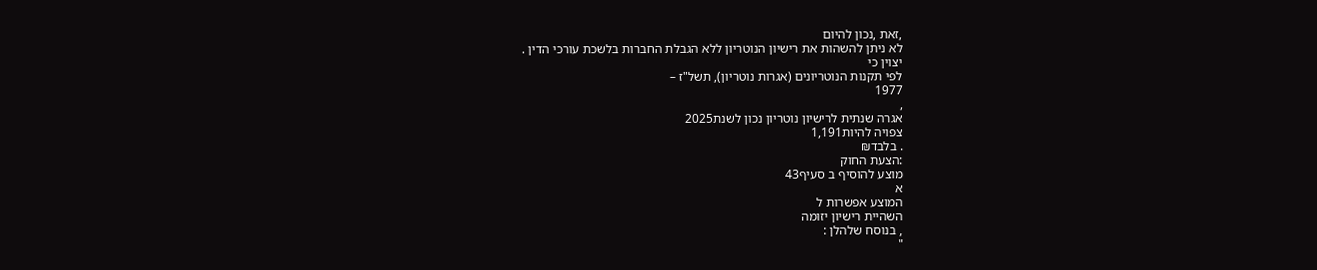,זאת ,נכון להיום
לא ניתן להשהות את רישיון הנוטריון ללא הגבלת החברות בלשכת עורכי הדין .
יצוין כי
לפי תקנות הנוטריונים (אגרות נוטריון), תשל"ז –
1977
,
אגרה שנתית לרישיון נוטריון נכון לשנת2025
צפויה להיות1,191
. בלבד₪
:הצעת החוק
מוצע להוסיף ב סעיף43
א
המוצע אפשרות ל
השהיית רישיון יזומה
, בנוסח שלהלן :
"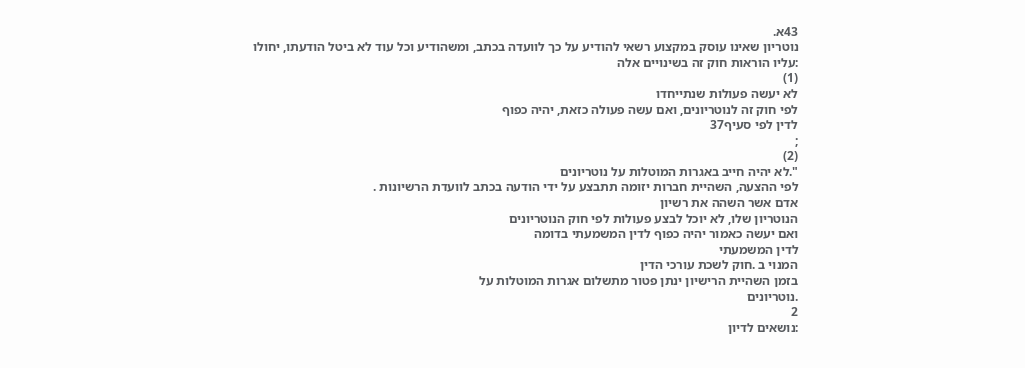43א.
נוטריון שאינו עוסק במקצוע רשאי להודיע על כך לוועדה בכתב, ומשהודיע וכל עוד לא ביטל הודעתו, יחולו
:עליו הוראות חוק זה בשינויים אלה
(1)
לא יעשה פעולות שנתייחדו
לפי חוק זה לנוטריונים, ואם עשה פעולה כזאת, יהיה כפוף
לדין לפי סעיף37
;
(2)
".לא יהיה חייב באגרות המוטלות על נוטריונים
לפי ההצעה, השהיית חברות יזומה תתבצע על ידי הודעה בכתב לוועדת הרשיונות .
אדם אשר השהה את רשיון
הנוטריון שלו, לא יוכל לבצע פעולות לפי חוק הנוטריונים
ואם יעשה כאמור יהיה כפוף לדין המשמעתי בדומה
לדין המשמעתי
המנוי ב .חוק לשכת עורכי הדין
בזמן השהיית הרישיון ינתן פטור מתשלום אגרות המוטלות על
.נוטריונים
2
:נושאים לדיון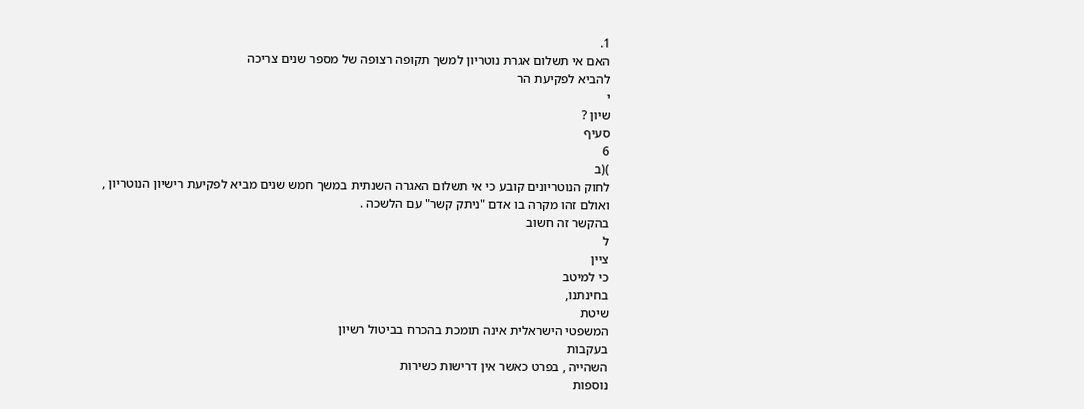1.
האם אי תשלום אגרת נוטריון למשך תקופה רצופה של מספר שנים צריכה
להביא לפקיעת הר
י
שיון ?
סעיף
6
)(ב
לחוק הנוטריונים קובע כי אי תשלום האגרה השנתית במשך חמש שנים מביא לפקיעת רישיון הנוטריון ,
ואולם זהו מקרה בו אדם "ניתק קשר" עם הלשכה .
בהקשר זה חשוב
ל
ציין
כי למיטב
בחינתנו,
שיטת
המשפטי הישראלית אינה תומכת בהכרח בביטול רשיון
בעקבות
השהייה , בפרט כאשר אין דרישות כשירות
נוספות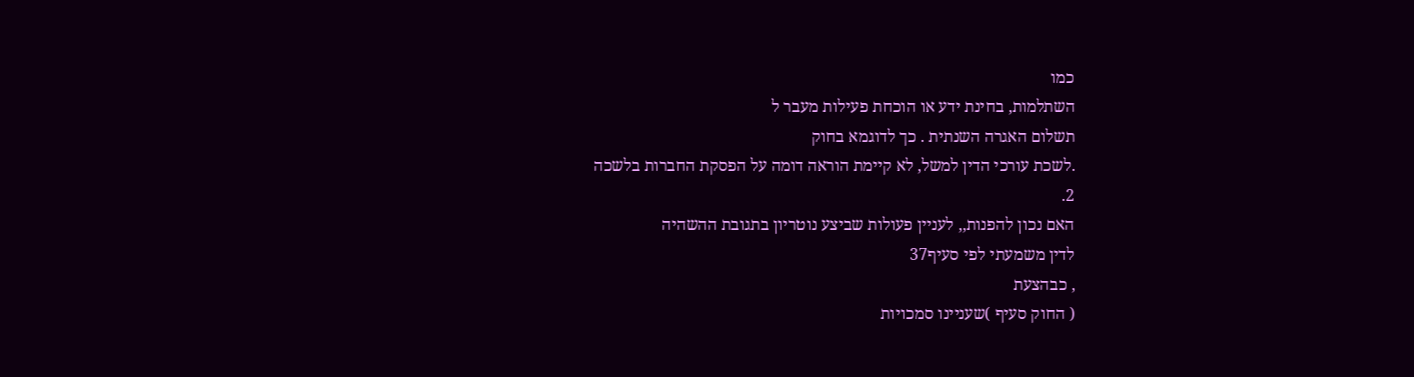כמו
השתלמות, בחינת ידע או הוכחת פעילות מעבר ל
תשלום האגרה השנתית . כך לדוגמא בחוק
.לשכת עורכי הדין למשל, לא קיימת הוראה דומה על הפסקת החברות בלשכה
2.
האם נכון להפנות,, לעניין פעולות שביצע נוטריון בתגובת ההשהיה
לדין משמעתי לפי סעיף37
, כבהצעת
( החוק סעיף )שעניינו סמכויות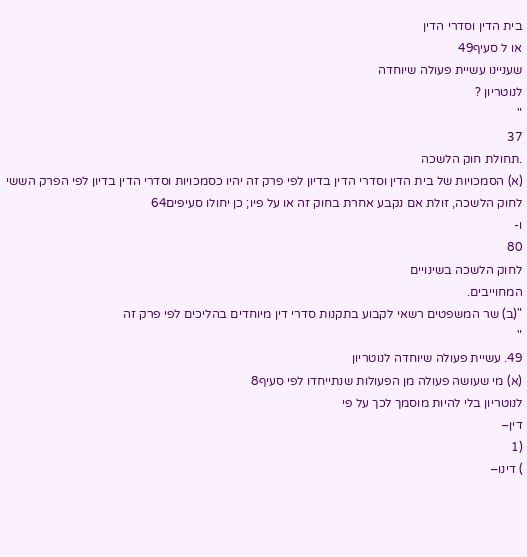בית הדין וסדרי הדין
או ל סעיף49
שעניינו עשיית פעולה שיוחדה
לנוטריון ?
"
37
.תחולת חוק הלשכה
(א) הסמכויות של בית הדין וסדרי הדין בדיון לפי פרק זה יהיו כסמכויות וסדרי הדין בדיון לפי הפרק הששי
לחוק הלשכה, זולת אם נקבע אחרת בחוק זה או על פיו; כן יחולו סעיפים64
ו-
80
לחוק הלשכה בשינויים
המחוייבים.
"(ב) שר המשפטים רשאי לקבוע בתקנות סדרי דין מיוחדים בהליכים לפי פרק זה
"
49. עשיית פעולה שיוחדה לנוטריון
(א) מי שעושה פעולה מן הפעולות שנתייחדו לפי סעיף8
לנוטריון בלי להיות מוסמך לכך על פי
דין–
(1
) דינו–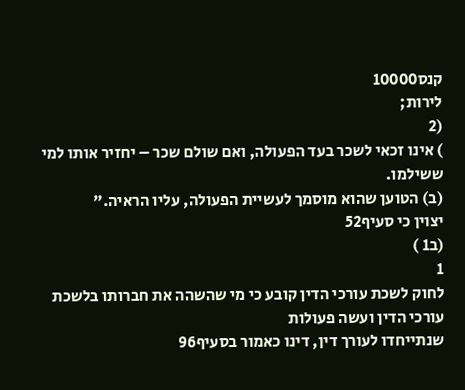קנס10000
לירות;
(2
) אינו זכאי לשכר בעד הפעולה, ואם שולם שכר – יחזיר אותו למי ששילמו.
(ב) הטוען שהוא מוסמך לעשיית הפעולה, עליו הראיה."
יצוין כי סעיף52
(ב1 )
1
לחוק לשכת עורכי הדין קובע כי מי שהשהה את חברותו בלשכת עורכי הדין ועשה פעולות
שנתייחדו לעורך דין, דינו כאמור בסעיף96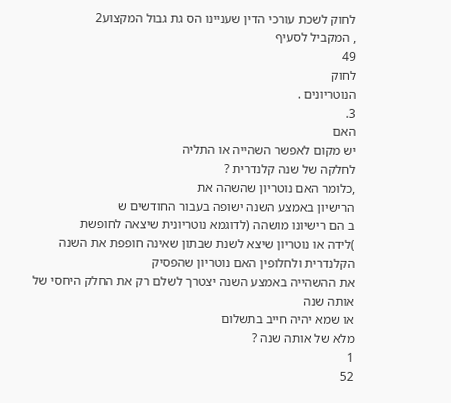לחוק לשכת עורכי הדין שעניינו הס גת גבול המקצוע2
, המקביל לסעיף
49
לחוק
הנוטריונים .
3.
האם
יש מקום לאפשר השהייה או התליה
לחלקה של שנה קלנדרית ?
,כלומר האם נוטריון שהשהה את
הרישיון באמצע השנה ישופה בעבור החודשים ש
ב הם רישיונו מושהה (לדוגמא נוטריונית שיצאה לחופשת
)לידה או נוטריון שיצא לשנת שבתון שאינה חופפת את השנה הקלנדרית ולחלופין האם נוטריון שהפסיק
את ההשהייה באמצע השנה יצטרך לשלם רק את החלק היחסי של אותה שנה
או שמא יהיה חייב בתשלום
מלא של אותה שנה ?
1
52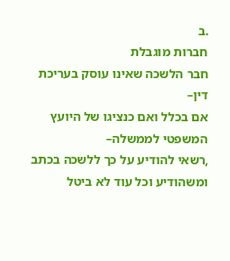.ב
חברות מוגבלת
חבר הלשכה שאינו עוסק בעריכת דין–
אם בכלל ואם כנציגו של היועץ המשפטי לממשלה–
,רשאי להודיע על כך ללשכה בכתב
ומשהודיע וכל עוד לא ביטל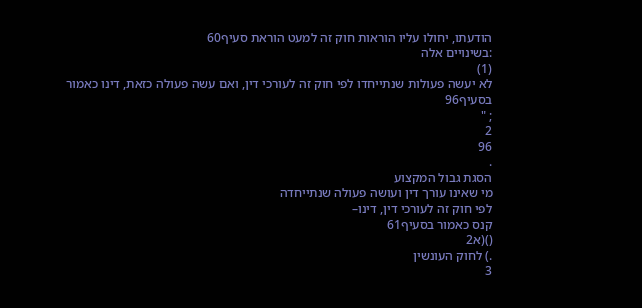הודעתו, יחולו עליו הוראות חוק זה למעט הוראת סעיף60
:בשינויים אלה
(1)
לא יעשה פעולות שנתייחדו לפי חוק זה לעורכי דין, ואם עשה פעולה כזאת, דינו כאמור בסעיף96
; "
2
96
.
הסגת גבול המקצוע
מי שאינו עורך דין ועושה פעולה שנתייחדה
לפי חוק זה לעורכי דין, דינו–
קנס כאמור בסעיף61
()(א2
.) לחוק העונשין
3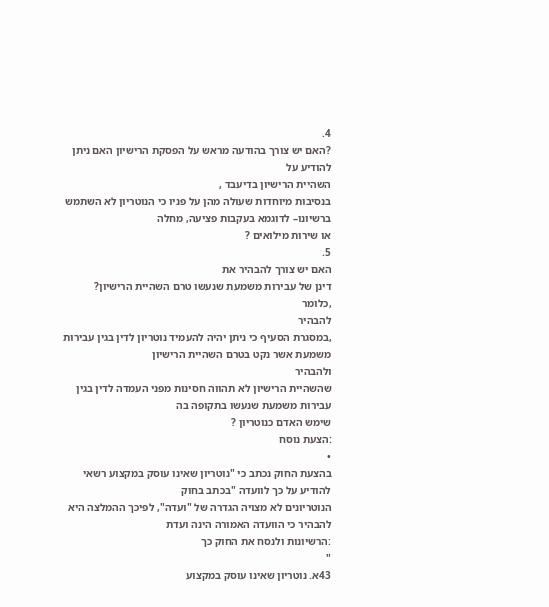4.
?האם יש צורך בהודעה מראש על הפסקת הרישיון האם ניתן להודיע על
השהיית הרישיון בדיעבד ,
בנסיבות מיוחדות שעולה מהן על פניו כי הנוטריון לא השתמש ברשיונו– לדוגמא בעקבות פציעה, מחלה
או שירות מילואים ?
5.
האם יש צורך להבהיר את
דינן של עבירות משמעת שנעשו טרם השהיית הרישיון?
,כלומר
להבהיר
,במסגרת הסעיף כי ניתן יהיה להעמיד נוטריון לדין בגין עבירות משמעת אשר נקט בטרם השהיית הרישיון
ולהבהיר
שהשהיית הרישיון לא תהווה חסינות מפני העמדה לדין בגין עבירות משמעת שנעשו בתקופה בה
שימש האדם כנוטריון ?
:הצעת נוסח
•
בהצעת החוק נכתב כי "נוטריון שאינו עוסק במקצוע רשאי להודיע על כך לוועדה "בכתב בחוק
הנוטריונים לא מצויה הגדרה של "ועדה", לפיכך ההמלצה היא להבהיר כי הוועדה האמורה הינה ועדת
:הרשיונות ולנסח את החוק כך
"
43א. נוטריון שאינו עוסק במקצוע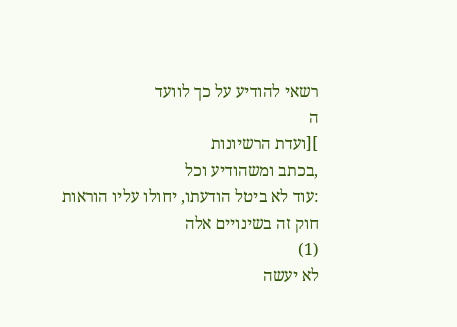רשאי להודיע על כך לוועד
ה
][ועדת הרשיונות
,בכתב ומשהודיע וכל
:עוד לא ביטל הודעתו, יחולו עליו הוראות חוק זה בשינויים אלה
(1)
לא יעשה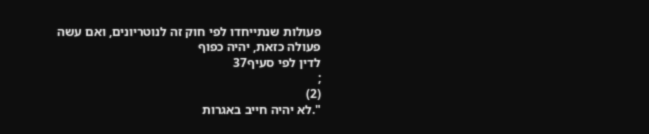פעולות שנתייחדו לפי חוק זה לנוטריונים, ואם עשה פעולה כזאת, יהיה כפוף
לדין לפי סעיף37
;
(2)
".לא יהיה חייב באגרות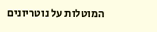המוטלות על נוטריונים